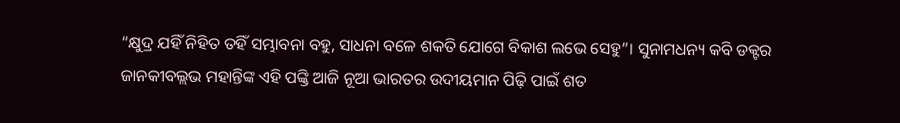“କ୍ଷୁଦ୍ର ଯହିଁ ନିହିତ ତହିଁ ସମ୍ଭାବନା ବହୁ, ସାଧନା ବଳେ ଶକତି ଯୋଗେ ବିକାଶ ଲଭେ ସେହୁ”। ସୁନାମଧନ୍ୟ କବି ଡକ୍ଟର ଜାନକୀବଲ୍ଲଭ ମହାନ୍ତିଙ୍କ ଏହି ପଙ୍କ୍ତି ଆଜି ନୂଆ ଭାରତର ଉଦୀୟମାନ ପିଢ଼ି ପାଇଁ ଶତ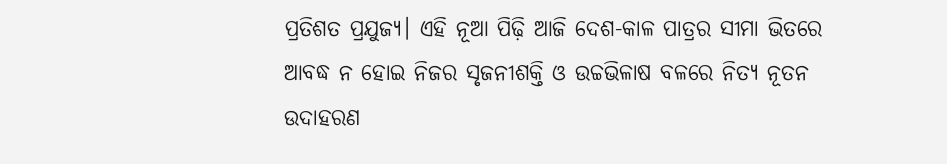ପ୍ରତିଶତ ପ୍ରଯୁଜ୍ୟ। ଏହି ନୂଆ ପିଢ଼ି ଆଜି ଦେଶ-କାଳ ପାତ୍ରର ସୀମା ଭିତରେ ଆବଦ୍ଧ ନ ହୋଇ ନିଜର ସୃଜନୀଶକ୍ତି ଓ ଉଚ୍ଚଭିଳାଷ ବଳରେ ନିତ୍ୟ ନୂତନ ଉଦାହରଣ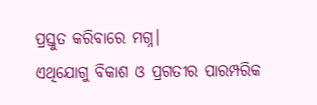ପ୍ରସ୍ତୁତ କରିବାରେ ମଗ୍ନ।
ଏଥିଯୋଗୁ ବିକାଶ ଓ ପ୍ରଗତୀର ପାରମ୍ପରିକ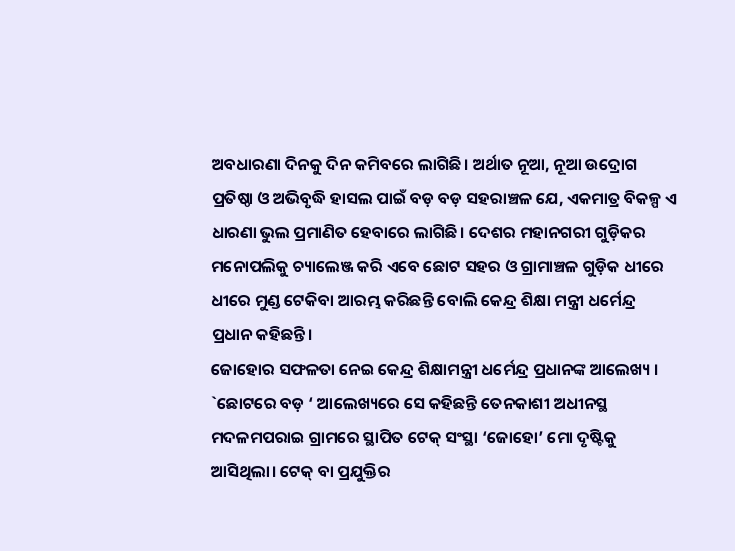ଅବଧାରଣା ଦିନକୁ ଦିନ କମିବରେ ଲାଗିଛି। ଅର୍ଥାତ ନୂଆ, ନୂଆ ଉଦ୍ରୋଗ ପ୍ରତିଷ୍ଠା ଓ ଅଭିବୃଦ୍ଧି ହାସଲ ପାଇଁ ବଡ଼ ବଡ଼ ସହରାଞ୍ଚଳ ଯେ, ଏକମାତ୍ର ବିକଳ୍ପ ଏ ଧାରଣା ଭୁଲ ପ୍ରମାଣିତ ହେବାରେ ଲାଗିଛି। ଦେଶର ମହାନଗରୀ ଗୁଡ଼ିକର ମନୋପଲିକୁ ଚ୍ୟାଲେଞ୍ଜ କରି ଏବେ ଛୋଟ ସହର ଓ ଗ୍ରାମାଞ୍ଚଳ ଗୁଡ଼ିକ ଧୀରେ ଧୀରେ ମୁଣ୍ଡ ଟେକିବା ଆରମ୍ଭ କରିଛନ୍ତି ବୋଲି କେନ୍ଦ୍ର ଶିକ୍ଷା ମନ୍ତ୍ରୀ ଧର୍ମେନ୍ଦ୍ର ପ୍ରଧାନ କହିଛନ୍ତି।
ଜୋହୋର ସଫଳତା ନେଇ କେନ୍ଦ୍ର ଶିକ୍ଷାମନ୍ତ୍ରୀ ଧର୍ମେନ୍ଦ୍ର ପ୍ରଧାନଙ୍କ ଆଲେଖ୍ୟ । `ଛୋଟରେ ବଡ଼ ‘ ଆଲେଖ୍ୟରେ ସେ କହିଛନ୍ତି ତେନକାଶୀ ଅଧୀନସ୍ଥ ମଦଳମପରାଇ ଗ୍ରାମରେ ସ୍ଥାପିତ ଟେକ୍ ସଂସ୍ଥା ‘ଜୋହୋ’ ମୋ ଦୃଷ୍ଟିକୁ ଆସିଥିଲା। ଟେକ୍ ବା ପ୍ରଯୁକ୍ତିର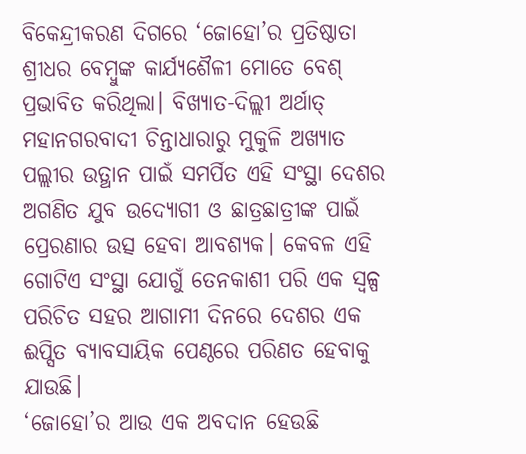ବିକେନ୍ଦ୍ରୀକରଣ ଦିଗରେ ‘ଜୋହୋ’ର ପ୍ରତିଷ୍ଠାତା ଶ୍ରୀଧର ବେମ୍ବୁଙ୍କ କାର୍ଯ୍ୟଶୈଳୀ ମୋତେ ବେଶ୍ ପ୍ରଭାବିତ କରିଥିଲା। ବିଖ୍ୟାତ-ଦିଲ୍ଲୀ ଅର୍ଥାତ୍ ମହାନଗରବାଦୀ ଚିନ୍ତାଧାରାରୁ ମୁକୁଳି ଅଖ୍ୟାତ ପଲ୍ଲୀର ଉତ୍ଥାନ ପାଇଁ ସମର୍ପିତ ଏହି ସଂସ୍ଥା ଦେଶର ଅଗଣିତ ଯୁବ ଉଦ୍ୟୋଗୀ ଓ ଛାତ୍ରଛାତ୍ରୀଙ୍କ ପାଇଁ ପ୍ରେରଣାର ଉତ୍ସ ହେବା ଆବଶ୍ୟକ। କେବଳ ଏହି ଗୋଟିଏ ସଂସ୍ଥା ଯୋଗୁଁ ତେନକାଶୀ ପରି ଏକ ସ୍ୱଳ୍ପ ପରିଚିତ ସହର ଆଗାମୀ ଦିନରେ ଦେଶର ଏକ ଈପ୍ସିତ ବ୍ୟାବସାୟିକ ପେଣ୍ଠରେ ପରିଣତ ହେବାକୁ ଯାଉଛି।
‘ଜୋହୋ’ର ଆଉ ଏକ ଅବଦାନ ହେଉଛି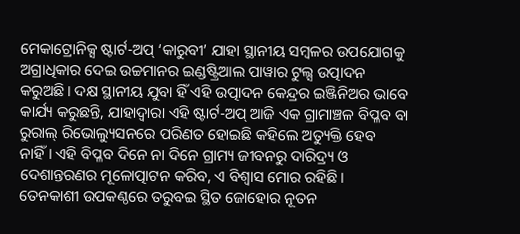ମେକାଟ୍ରୋନିକ୍ସ ଷ୍ଟାର୍ଟ-ଅପ୍ ‘କାରୁବୀ’ ଯାହା ସ୍ଥାନୀୟ ସମ୍ବଳର ଉପଯୋଗକୁ ଅଗ୍ରାଧିକାର ଦେଇ ଉଚ୍ଚମାନର ଇଣ୍ଡଷ୍ଟ୍ରିଆଲ ପାୱାର ଟୁଲ୍ସ ଉତ୍ପାଦନ କରୁଅଛି। ଦକ୍ଷ ସ୍ଥାନୀୟ ଯୁବା ହିଁ ଏହି ଉତ୍ପାଦନ କେନ୍ଦ୍ରର ଇଞ୍ଜିନିଅର ଭାବେ କାର୍ଯ୍ୟ କରୁଛନ୍ତି, ଯାହାଦ୍ୱାରା ଏହି ଷ୍ଟାର୍ଟ-ଅପ୍ ଆଜି ଏକ ଗ୍ରାମାଞ୍ଚଳ ବିପ୍ଳବ ବା ରୁରାଲ୍ ରିଭୋଲ୍ୟୁସନରେ ପରିଣତ ହୋଇଛି କହିଲେ ଅତ୍ୟୁକ୍ତି ହେବ ନାହିଁ। ଏହି ବିପ୍ଳବ ଦିନେ ନା ଦିନେ ଗ୍ରାମ୍ୟ ଜୀବନରୁ ଦାରିଦ୍ର୍ୟ ଓ ଦେଶାନ୍ତରଣର ମୂଳୋତ୍ପାଟନ କରିବ, ଏ ବିଶ୍ୱାସ ମୋର ରହିଛି।
ତେନକାଶୀ ଉପକଣ୍ଠରେ ତରୁବଇ ସ୍ଥିତ ଜୋହୋର ନୂତନ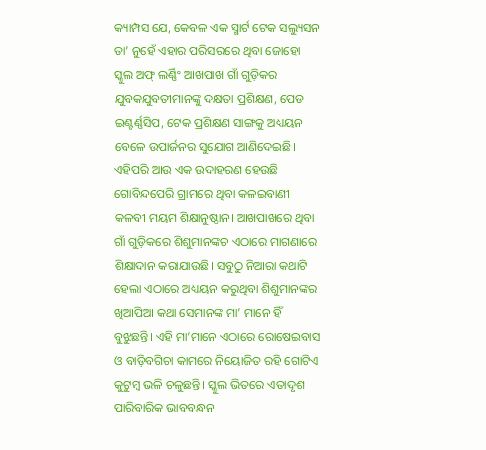କ୍ୟାମ୍ପସ ଯେ, କେବଳ ଏକ ସ୍ମାର୍ଟ ଟେକ ସଲ୍ୟୁସନ ତା’ ନୁହେଁ ଏହାର ପରିସରରେ ଥିବା ଜୋହୋ ସ୍କୁଲ ଅଫ୍ ଲର୍ଣ୍ଣିଂ ଆଖପାଖ ଗାଁ ଗୁଡ଼ିକର ଯୁବକଯୁବତୀମାନଙ୍କୁ ଦକ୍ଷତା ପ୍ରଶିକ୍ଷଣ, ପେଡ ଇଣ୍ଟର୍ଣ୍ଣସିପ, ଟେକ ପ୍ରଶିକ୍ଷଣ ସାଙ୍ଗକୁ ଅଧ୍ୟୟନ ବେଳେ ଉପାର୍ଜନର ସୁଯୋଗ ଆଣିଦେଇଛି।
ଏହିପରି ଆଉ ଏକ ଉଦାହରଣ ହେଉଛି ଗୋବିନ୍ଦପେରି ଗ୍ରାମରେ ଥିବା କଳଇବାଣୀ କଳବୀ ମୟମ ଶିକ୍ଷାନୁଷ୍ଠାନ। ଆଖପାଖରେ ଥିବା ଗାଁ ଗୁଡ଼ିକରେ ଶିଶୁମାନଙ୍କଚ ଏଠାରେ ମାଗଣାରେ ଶିକ୍ଷାଦାନ କରାଯାଉଛି। ସବୁଠୁ ନିଆରା କଥାଟି ହେଲା ଏଠାରେ ଅଧ୍ୟୟନ କରୁଥିବା ଶିଶୁମାନଙ୍କର ଖିଆପିଆ କଥା ସେମାନଙ୍କ ମା’ ମାନେ ହିଁ ବୁଝୁଛନ୍ତି। ଏହି ମା’ମାନେ ଏଠାରେ ରୋଷେଇବାସ ଓ ବାଡ଼ିବଗିଚା କାମରେ ନିୟୋଜିତ ରହି ଗୋଟିଏ କୁଟୁମ୍ବ ଭଳି ଚଳୁଛନ୍ତି। ସ୍କୁଲ ଭିତରେ ଏତାଦୃଶ ପାରିବାରିକ ଭାବବନ୍ଧନ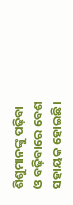ଶିଶୁମାନଙ୍କୁ ପଢ଼ିବା ଓ ବଢ଼ିବାରେ ବେଶ ସହାୟକ ହୋଇଛି।